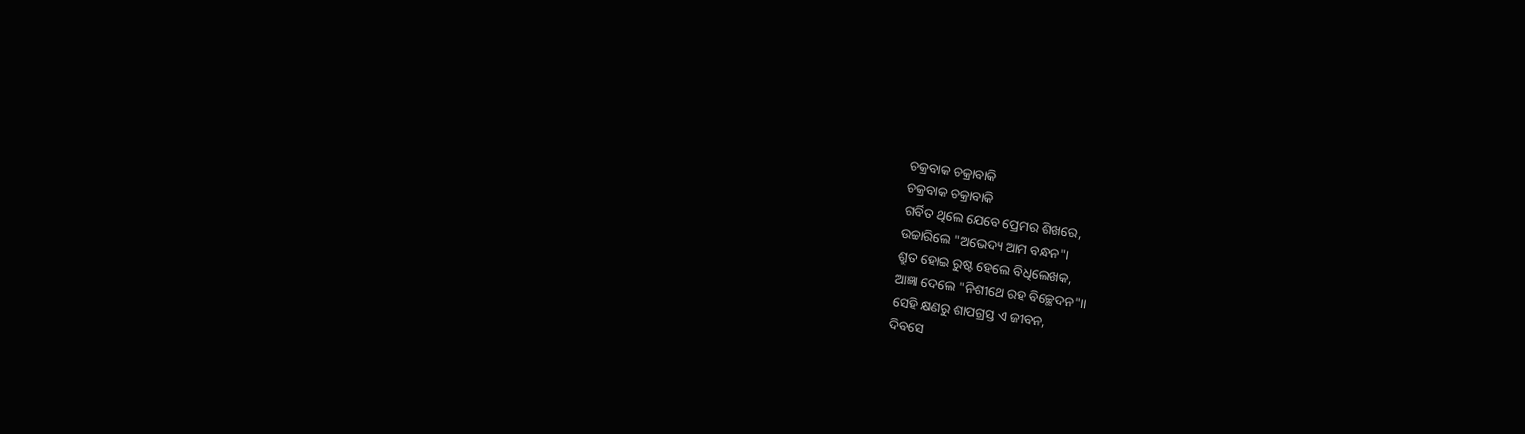ଚକ୍ରବାକ ଚକ୍ରାବାକି
ଚକ୍ରବାକ ଚକ୍ରାବାକି
ଗର୍ବିତ ଥିଲେ ଯେବେ ପ୍ରେମର ଶିଖରେ,
ଉଚ୍ଚାରିଲେ "ଅଭେଦ୍ୟ ଆମ ବନ୍ଧନ"।
ଶ୍ରୁତ ହୋଇ ରୁଷ୍ଟ ହେଲେ ବିଧିଲେଖକ,
ଆଜ୍ଞା ଦେଲେ "ନିଶୀଥେ ରହ ବିଚ୍ଛେଦନ"।।
ସେହି କ୍ଷଣରୁ ଶାପଗ୍ରସ୍ତ ଏ ଜୀବନ,
ଦିବସେ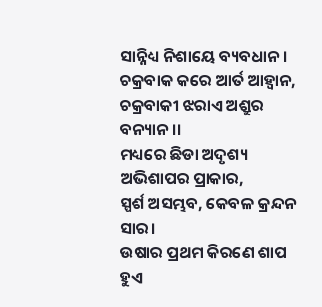ସାନ୍ନିଧ୍ୟ ନିଶାୟେ ବ୍ୟବଧାନ।
ଚକ୍ରବାକ କରେ ଆର୍ତ ଆହ୍ୱାନ,
ଚକ୍ରବାକୀ ଝରାଏ ଅଶ୍ରୁର ବନ୍ୟାନ।।
ମଧ୍ୟରେ ଛିଡା ଅଦୃଶ୍ୟ ଅଭିଶାପର ପ୍ରାକାର,
ସ୍ପର୍ଶ ଅସମ୍ଭବ, କେବଳ କ୍ରନ୍ଦନ ସାର।
ଉଷାର ପ୍ରଥମ କିରଣେ ଶାପ ହୁଏ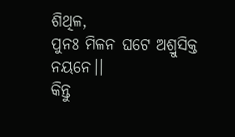ଶିଥିଳ,
ପୁନଃ ମିଳନ ଘଟେ ଅଶ୍ରୁସିକ୍ତ ନୟନେ।।
କିନ୍ତୁ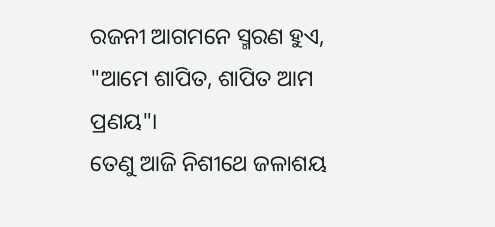ରଜନୀ ଆଗମନେ ସ୍ମରଣ ହୁଏ,
"ଆମେ ଶାପିତ, ଶାପିତ ଆମ ପ୍ରଣୟ"।
ତେଣୁ ଆଜି ନିଶୀଥେ ଜଳାଶୟ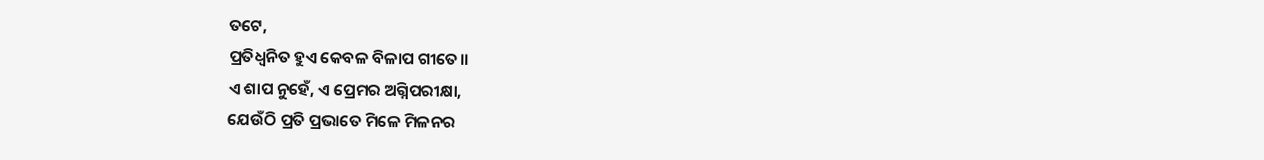ତଟେ,
ପ୍ରତିଧ୍ୱନିତ ହୁଏ କେବଳ ବିଳାପ ଗୀତେ।।
ଏ ଶାପ ନୁହେଁ, ଏ ପ୍ରେମର ଅଗ୍ନିପରୀକ୍ଷା,
ଯେଉଁଠି ପ୍ରତି ପ୍ରଭାତେ ମିଳେ ମିଳନର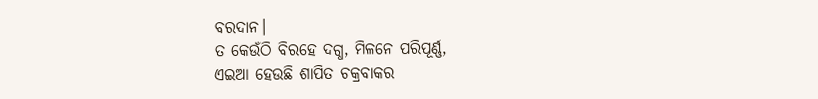ବରଦାନ।
ତ କେଉଁଠି ବିରହେ ଦଗ୍ଧ, ମିଳନେ ପରିପୂର୍ଣ୍ଣ,
ଏଇଆ ହେଉଛି ଶାପିତ ଚକ୍ରବାକର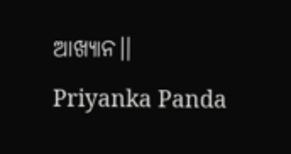ଆଖ୍ୟାନ।।
Priyanka Panda